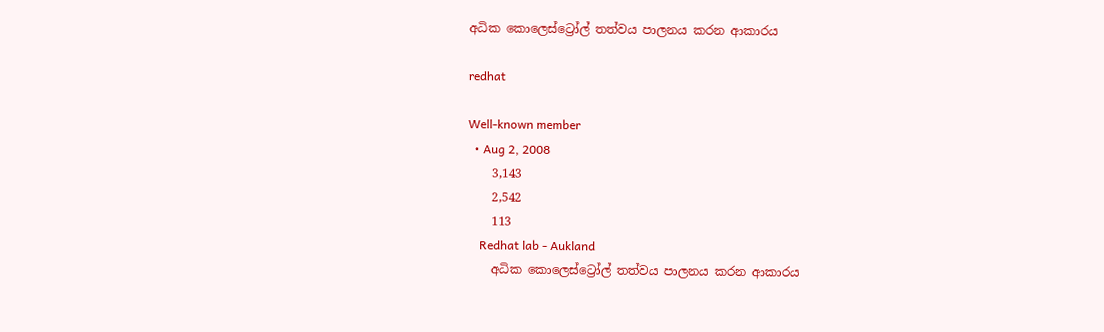අධික කොලෙස්ට්‍රෝල් තත්වය පාලනය කරන ආකාරය

redhat

Well-known member
  • Aug 2, 2008
    3,143
    2,542
    113
    Redhat lab - Aukland
    අධික කොලෙස්ට්‍රෝල් තත්වය පාලනය කරන ආකාරය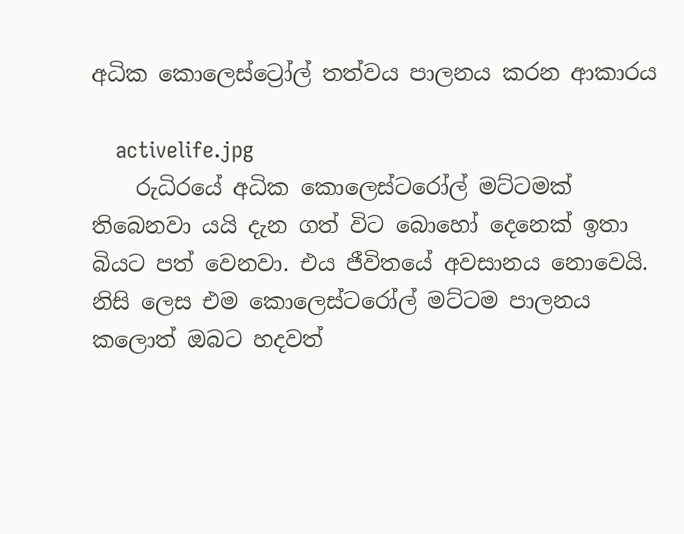අධික කොලෙස්ට්‍රෝල් තත්වය පාලනය කරන ආකාරය

    activelife.jpg
    රුධිරයේ අධික කොලෙස්ටරෝල් මට්ටමක් තිබෙනවා යයි දැන ගත් විට බොහෝ දෙනෙක් ඉතා බියට පත් වෙනවා. එය ජීවිතයේ අවසානය නොවෙයි. නිසි ලෙස එම කොලෙස්ටරෝල් මට්ටම පාලනය කලොත් ඔබට හදවත්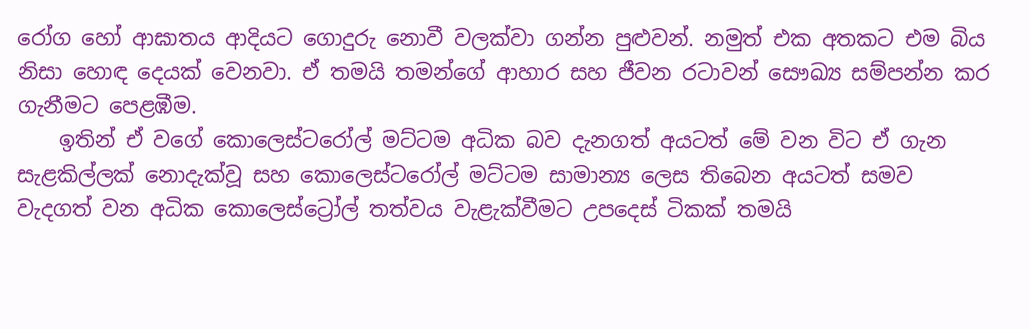රෝග හෝ ආඝාතය ආදියට ගොදුරු නොවී වලක්වා ගන්න පුළුවන්. නමුත් එක අතකට එම බිය නිසා හොඳ දෙයක් වෙනවා. ඒ තමයි තමන්ගේ ආහාර සහ ජීවන රටාවන් සෞඛ්‍ය සම්පන්න කර ගැනීමට පෙළඹීම.
    ඉතින් ඒ වගේ කොලෙස්ටරෝල් මට්ටම අධික බව දැනගත් අයටත් මේ වන විට ඒ ගැන සැළකිල්ලක් නොදැක්වූ සහ කොලෙස්ටරෝල් මට්ටම සාමාන්‍ය ලෙස තිබෙන අයටත් සමව වැදගත් වන අධික කොලෙස්ට්‍රෝල් තත්වය වැළැක්වීමට උපදෙස් ටිකක් තමයි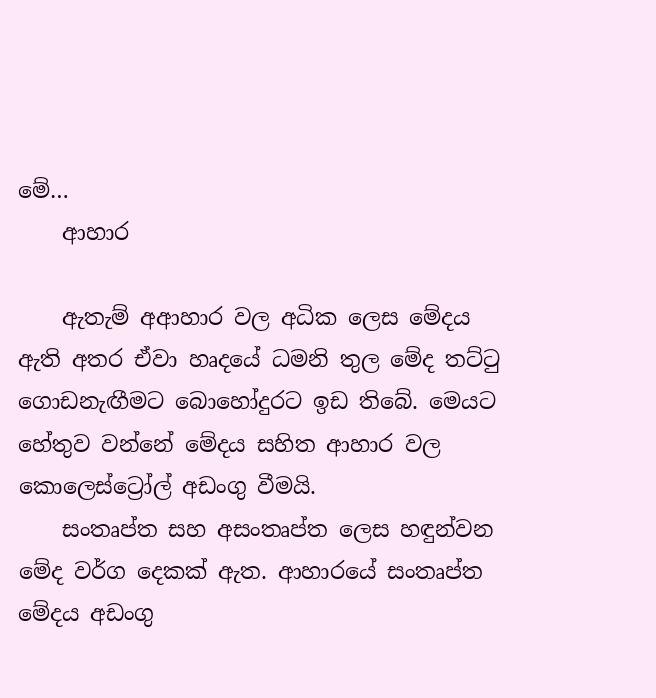මේ…
    ආහාර

    ඇතැම් අආහාර වල අධික ලෙස මේදය ඇති අතර ඒවා හෘදයේ ධමනි තුල මේද තට්ටු ගොඩනැඟීමට බොහෝදුරට ඉඩ තිබේ. මෙයට හේතුව වන්නේ මේදය සහිත ආහාර වල කොලෙස්ට්‍රෝල් අඩංගු වීමයි.
    සංතෘප්ත සහ අසංතෘප්ත ලෙස හඳුන්වන මේද වර්ග දෙකක් ඇත. ආහාරයේ සංතෘප්ත මේදය අඩංගු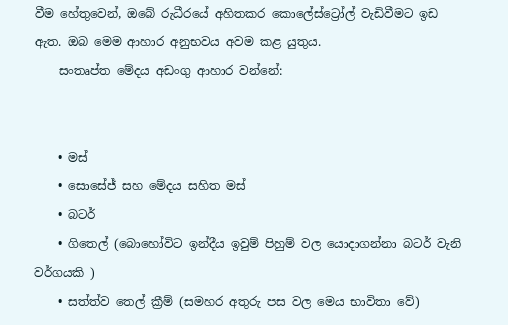වීම හේතුවෙන්, ඔබේ රුධීරයේ අහිතකර කොලේස්ට්‍රෝල් වැඩිවීමට ඉඩ ඇත. ඔබ මෙම ආහාර අනුභවය අවම කළ යුතුය.
    සංතෘප්ත මේදය අඩංගු ආහාර වන්නේ:


    • මස්
    • සොසේජ් සහ මේදය සහිත මස්
    • බටර්
    • ගිතෙල් (බොහෝවිට ඉන්දීය ඉවුම් පිහුම් වල යොදාගන්නා බටර් වැනි වර්ගයකි )
    • සත්ත්ව තෙල් ක්‍රීම් (සමහර අතුරු පස වල මෙය භාවිතා වේ)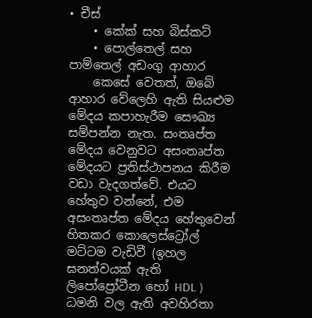• චීස්
    • කේක් සහ බිස්කට්
    • පොල්තෙල් සහ පාම්තෙල් අඩංගු ආහාර
    කෙසේ වෙතත්, ඔබේ ආහාර වේලෙහි ඇති සියළුම මේදය කපාහැරීම සෞඛ්‍ය සම්පන්න නැත. සංතෘප්ත මේදය වෙනුවට අසංතෘප්ත මේදයට ප්‍රතිස්ථාපනය කිරීම වඩා වැදගත්වේ. එයට හේතුව වන්නේ, එම අසංතෘප්ත මේදය හේතුවෙන් හිතකර කොලෙස්ට්‍රෝල් මට්ටම වැඩිවී (ඉහල ඝනත්වයක් ඇති ලිපෝප්‍රෝටීන හෝ HDL ) ධමනි වල ඇති අවහිරතා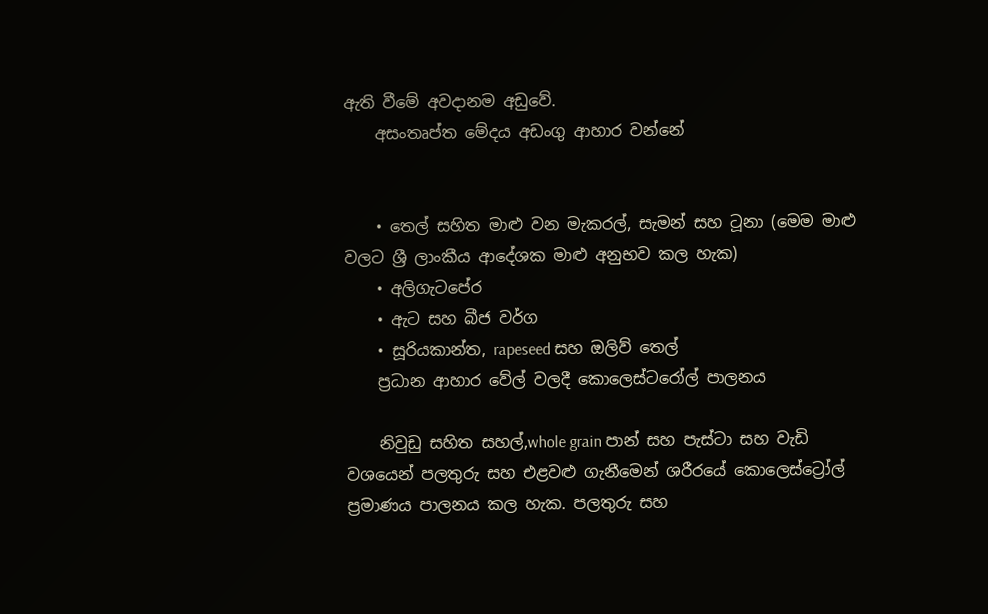ඇති වීමේ අවදානම අඩුවේ.
    අසංතෘප්ත මේදය අඩංගු ආහාර වන්නේ


    • තෙල් සහිත මාළු වන මැකරල්, සැමන් සහ ටූනා (මෙම මාළු වලට ශ්‍රී ලාංකීය ආදේශක මාළු අනුභව කල හැක)
    • අලිගැටපේර
    • ඇට සහ බීජ වර්ග
    • සූරියකාන්ත, rapeseed සහ ඔලිව් තෙල්
    ප්‍රධාන ආහාර වේල් වලදී කොලෙස්ටරෝල් පාලනය

    නිවුඩු සහිත සහල්,whole grain පාන් සහ පැස්ටා සහ වැඩි වශයෙන් පලතුරු සහ එළවළු ගැනීමෙන් ශරීරයේ කොලෙස්ට්‍රෝල් ප්‍රමාණය පාලනය කල හැක. පලතුරු සහ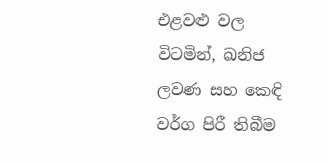එළවළු වල විටමින්, ඛනිජ ලවණ සහ කෙඳි වර්ග පිරී තිබීම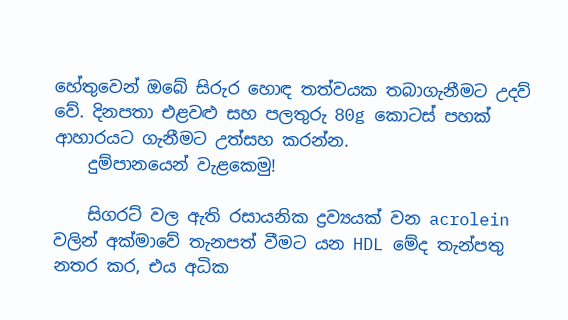හේතුවෙන් ඔබේ සිරුර හොඳ තත්වයක තබාගැනීමට උදව් වේ. දිනපතා එළවළු සහ පලතුරු 80g කොටස් පහක් ආහාරයට ගැනීමට උත්සහ කරන්න.
    දුම්පානයෙන් වැළකෙමු!

    සිගරට් වල ඇති රසායනික ද්‍රව්‍යයක් වන acrolein වලින් අක්මාවේ තැනපත් වීමට යන HDL මේද තැන්පතු නතර කර, එය අධික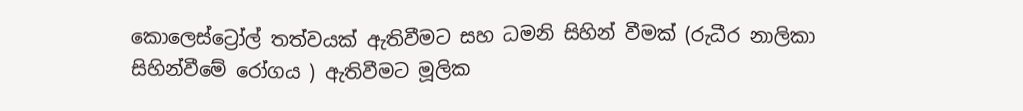කොලෙස්ට්‍රෝල් තත්වයක් ඇතිවීමට සහ ධමනි සිහින් වීමක් (රුධීර නාලිකා සිහින්වීමේ රෝගය ) ඇතිවීමට මූලික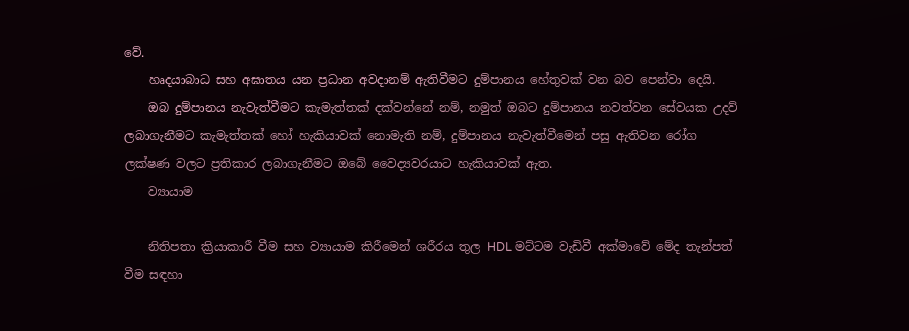වේ.
    හෘදයාබාධ සහ අඝාතය යන ප්‍රධාන අවදානම් ඇතිවීමට දුම්පානය හේතුවක් වන බව පෙන්වා දෙයි.
    ඔබ දුම්පානය නැවැත්වීමට කැමැත්තක් දක්වන්නේ නම්, නමුත් ඔබට දුම්පානය නවත්වන සේවයක උදව් ලබාගැනීමට කැමැත්තක් හෝ හැකියාවක් නොමැති නම්, දුම්පානය නැවැත්වීමෙන් පසු ඇතිවන රෝග ලක්ෂණ වලට ප්‍රතිකාර ලබාගැනීමට ඔබේ වෛද්‍යවරයාට හැකියාවක් ඇත.
    ව්‍යායාම

    නිතිපතා ක්‍රියාකාරී වීම සහ ව්‍යායාම කිරීමෙන් ශරීරය තුල HDL මට්ටම වැඩිවී අක්මාවේ මේද තැන්පත් වීම සඳහා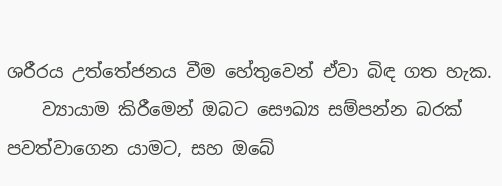ශරීරය උත්තේජනය වීම හේතුවෙන් ඒවා බිඳ ගත හැක.
    ව්‍යායාම කිරීමෙන් ඔබට සෞඛ්‍ය සම්පන්න බරක් පවත්වාගෙන යාමට, සහ ඔබේ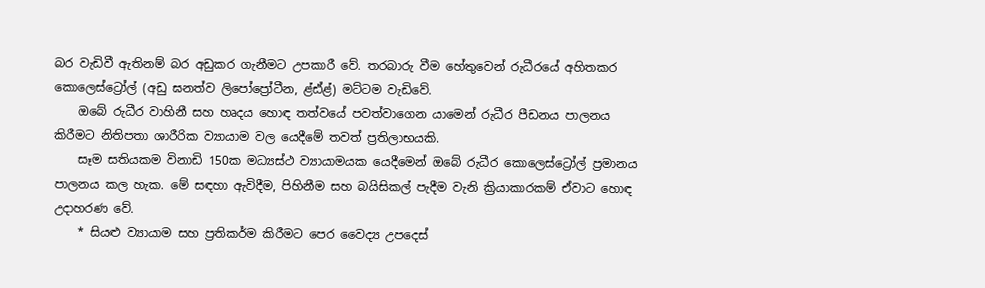බර වැඩිවී ඇතිනම් බර අඩුකර ගැනීමට උපකාරී වේ. තරබාරු වීම හේතුවෙන් රුධීරයේ අහිතකර කොලෙස්ට්‍රෝල් (අඩු ඝනත්ව ලිපෝප්‍රෝටීන, ළ්ඪ්ළ්) මට්ටම වැඩිවේ.
    ඔබේ රුධීර වාහිනී සහ හෘදය හොඳ තත්වයේ පවත්වාගෙන යාමෙන් රුධීර පීඩනය පාලනය කිරීමට නිතිපතා ශාරීරික ව්‍යායාම වල යෙදීමේ තවත් ප්‍රතිලාභයකි.
    සෑම සතියකම විනාඩි 150ක මධ්‍යස්ථ ව්‍යායාමයක යෙදීමෙන් ඔබේ රුධීර කොලෙස්ට්‍රෝල් ප්‍රමානය පාලනය කල හැක. මේ සඳහා ඇවිදීම, පිහිනීම සහ බයිසිකල් පැදීම වැනි ක්‍රියාකාරකම් ඒවාට හොඳ උදාහරණ වේ.
    * සියළු ව්‍යායාම සහ ප්‍රතිකර්ම කිරීමට පෙර වෛද්‍ය උපදෙස්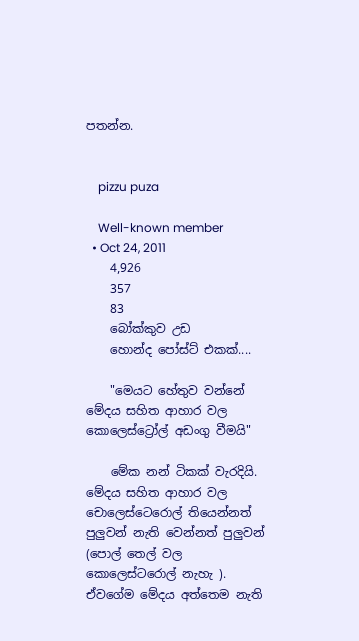පතන්න.


    pizzu puza

    Well-known member
  • Oct 24, 2011
    4,926
    357
    83
    බෝක්කුව උඩ
    හොන්ද පෝස්ට් එකක්....

    "මෙයට හේතුව වන්නේ මේදය සහිත ආහාර වල කොලෙස්ට්‍රෝල් අඩංගු වීමයි"

    මේක නන් ටිකක් වැරදියි. මේදය සහිත ආහාර වල චොලෙස්ටෙරොල් තියෙන්නත් පුලුවන් නැති වෙන්නත් පුලුවන් (පොල් තෙල් වල කොලෙස්ටරොල් නැහැ ). ඒවගේම මේදය අත්තෙම නැති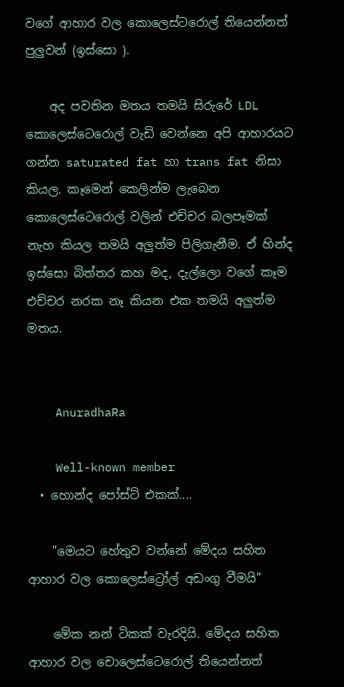වගේ ආහාර වල කොලෙස්ටරොල් තියෙන්නත් පුලුවන් (ඉස්සො ).

    අද පවතින මතය තමයි සිරුරේ LDL කොලෙස්ටෙරොල් වැඩි වෙන්නෙ අපි ආහාරයට ගන්න saturated fat හා trans fat නිසා කියල. කෑමෙන් කෙලින්ම ලැබෙන කොලෙස්ටෙරොල් වලින් එච්චර බලපෑමක් නැහ කියල තමයි අලුත්ම පිලිගැනීම. ඒ හින්ද ඉස්සො බිත්තර කහ මද, දැල්ලො වගේ කෑම එච්චර නරක නෑ කියන එක තමයි අලුත්ම මතය.


    AnuradhaRa

    Well-known member
  • හොන්ද පෝස්ට් එකක්....

    "මෙයට හේතුව වන්නේ මේදය සහිත ආහාර වල කොලෙස්ට්‍රෝල් අඩංගු වීමයි"

    මේක නන් ටිකක් වැරදියි. මේදය සහිත ආහාර වල චොලෙස්ටෙරොල් තියෙන්නත්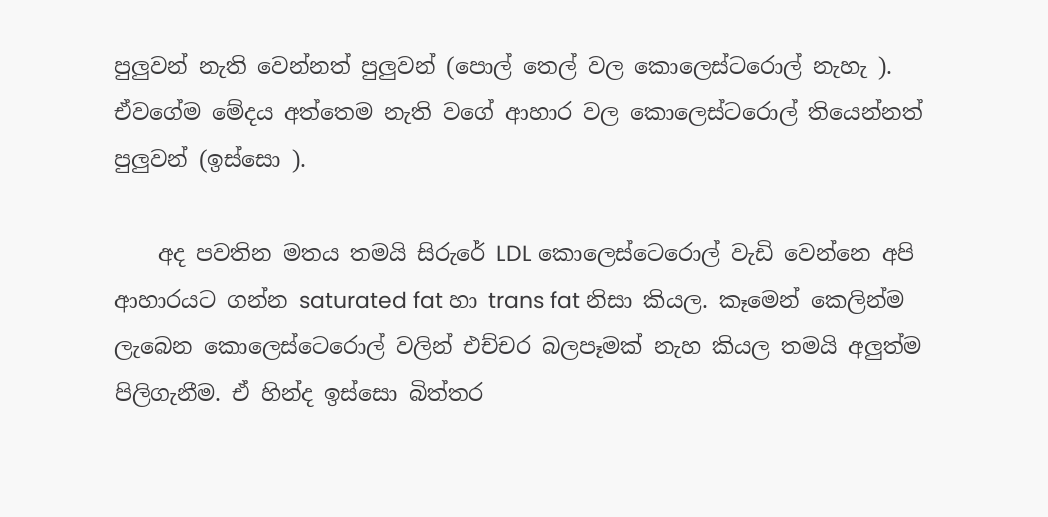පුලුවන් නැති වෙන්නත් පුලුවන් (පොල් තෙල් වල කොලෙස්ටරොල් නැහැ ). ඒවගේම මේදය අත්තෙම නැති වගේ ආහාර වල කොලෙස්ටරොල් තියෙන්නත් පුලුවන් (ඉස්සො ).

    අද පවතින මතය තමයි සිරුරේ LDL කොලෙස්ටෙරොල් වැඩි වෙන්නෙ අපි ආහාරයට ගන්න saturated fat හා trans fat නිසා කියල. කෑමෙන් කෙලින්ම ලැබෙන කොලෙස්ටෙරොල් වලින් එච්චර බලපෑමක් නැහ කියල තමයි අලුත්ම පිලිගැනීම. ඒ හින්ද ඉස්සො බිත්තර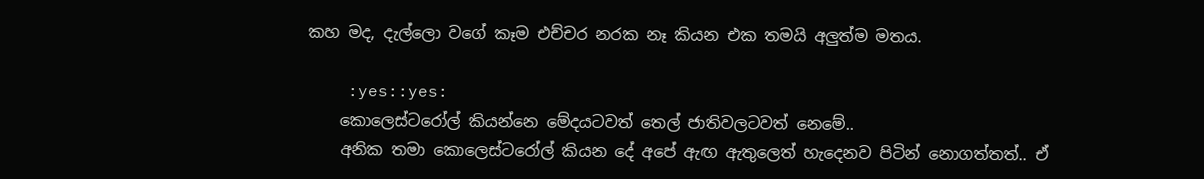කහ මද, දැල්ලො වගේ කෑම එච්චර නරක නෑ කියන එක තමයි අලුත්ම මතය.

    :yes::yes:
    කොලෙස්ටරෝල් කියන්නෙ මේදයටවත් තෙල් ජාතිවලටවත් නෙමේ..
    අනික තමා කොලෙස්ටරෝල් කියන දේ අපේ ඇඟ ඇතුලෙත් හැදෙනව පිටින් නොගත්තත්.. ඒ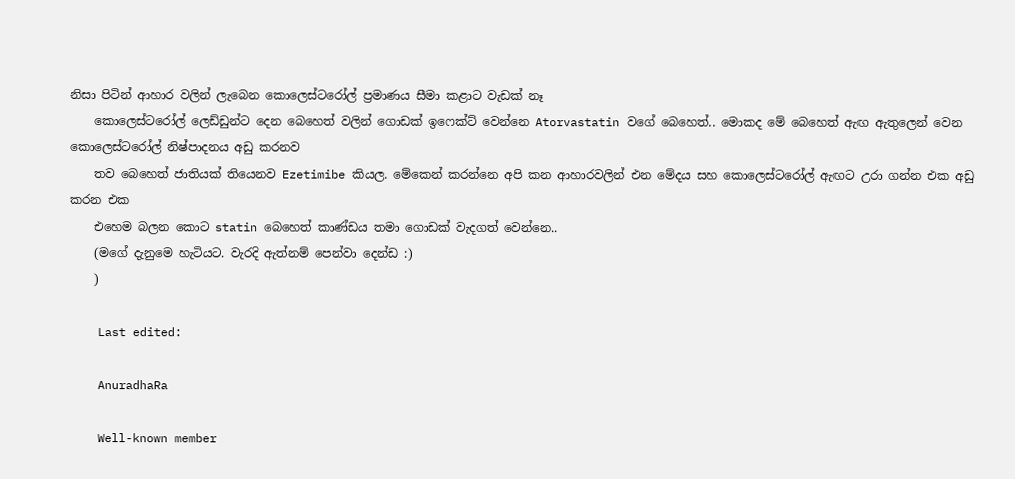නිසා පිටින් ආහාර වලින් ලැබෙන කොලෙස්ටරෝල් ප්‍රමාණය සීමා කළාට වැඩක් නෑ
    කොලෙස්ටරෝල් ලෙඩ්ඩුන්ට දෙන බෙහෙත් වලින් ගොඩක් ඉෆෙක්ට් වෙන්නෙ Atorvastatin වගේ බෙහෙත්.. මොකද මේ බෙහෙත් ඇඟ ඇතුලෙන් වෙන කොලෙස්ටරෝල් නිෂ්පාදනය අඩු කරනව
    තව බෙහෙත් ජාතියක් තියෙනව Ezetimibe කියල. මේකෙන් කරන්නෙ අපි කන ආහාරවලින් එන මේදය සහ කොලෙස්ටරෝල් ඇඟට උරා ගන්න එක අඩු කරන එක
    එහෙම බලන කොට statin බෙහෙත් කාණ්ඩය තමා ගොඩක් වැදගත් වෙන්නෙ..
    (මගේ දැනුමෙ හැටියට. වැරදි ඇත්නම් පෙන්වා දෙන්ඩ :)
    )

    Last edited:

    AnuradhaRa

    Well-known member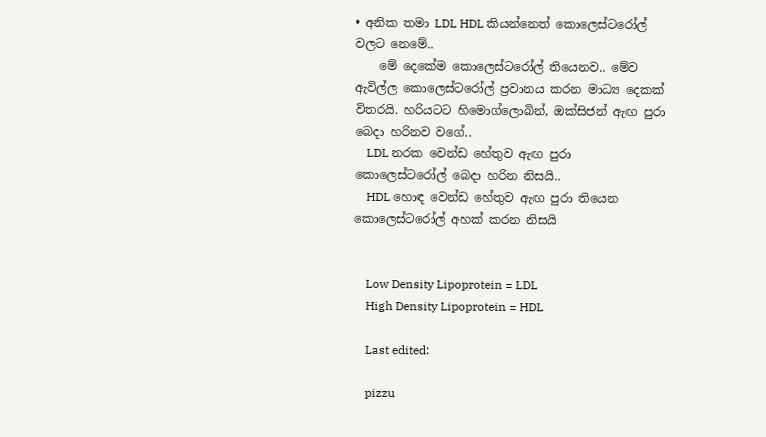• අනික තමා LDL HDL කියන්නෙත් කොලෙස්ටරෝල් වලට නෙමේ..
    මේ දෙකේම කොලෙස්ටරෝල් තියෙනව.. මේව ඇවිල්ල කොලෙස්ටරෝල් ප්‍රවානය කරන මාධ්‍ය දෙකක් විතරයි. හරියටට හිමොග්ලොබින්, ඔක්සිජන් ඇඟ පුරා බෙදා හරිනව වගේ..
    LDL නරක වෙන්ඩ හේතුව ඇඟ පුරා කොලෙස්ටරෝල් බෙදා හරින නිසයි..
    HDL හොඳ වෙන්ඩ හේතුව ඇඟ පුරා තියෙන කොලෙස්ටරෝල් අහක් කරන නිසයි


    Low Density Lipoprotein = LDL
    High Density Lipoprotein = HDL

    Last edited:

    pizzu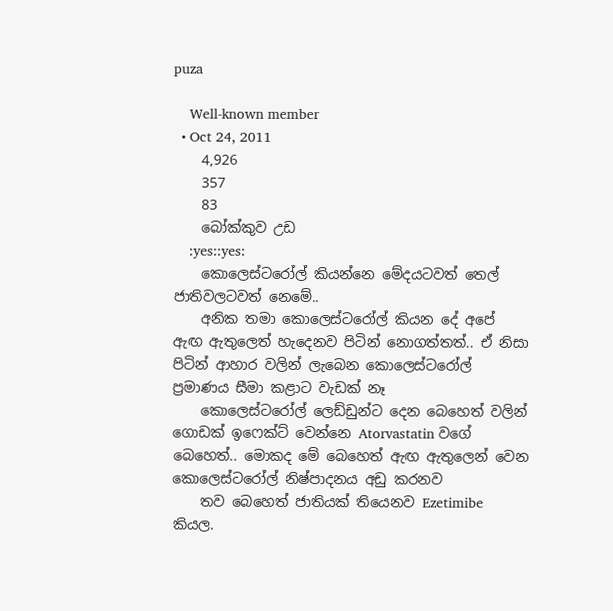puza

    Well-known member
  • Oct 24, 2011
    4,926
    357
    83
    බෝක්කුව උඩ
    :yes::yes:
    කොලෙස්ටරෝල් කියන්නෙ මේදයටවත් තෙල් ජාතිවලටවත් නෙමේ..
    අනික තමා කොලෙස්ටරෝල් කියන දේ අපේ ඇඟ ඇතුලෙත් හැදෙනව පිටින් නොගත්තත්.. ඒ නිසා පිටින් ආහාර වලින් ලැබෙන කොලෙස්ටරෝල් ප්‍රමාණය සීමා කළාට වැඩක් නෑ
    කොලෙස්ටරෝල් ලෙඩ්ඩුන්ට දෙන බෙහෙත් වලින් ගොඩක් ඉෆෙක්ට් වෙන්නෙ Atorvastatin වගේ බෙහෙත්.. මොකද මේ බෙහෙත් ඇඟ ඇතුලෙන් වෙන කොලෙස්ටරෝල් නිෂ්පාදනය අඩු කරනව
    තව බෙහෙත් ජාතියක් තියෙනව Ezetimibe කියල.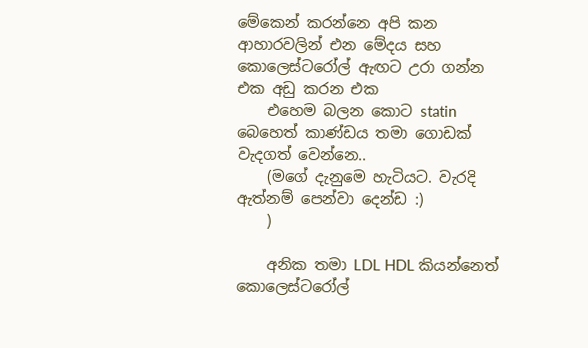මේකෙන් කරන්නෙ අපි කන ආහාරවලින් එන මේදය සහ කොලෙස්ටරෝල් ඇඟට උරා ගන්න එක අඩු කරන එක
    එහෙම බලන කොට statin බෙහෙත් කාණ්ඩය තමා ගොඩක් වැදගත් වෙන්නෙ..
    (මගේ දැනුමෙ හැටියට. වැරදි ඇත්නම් පෙන්වා දෙන්ඩ :)
    )

    අනික තමා LDL HDL කියන්නෙත් කොලෙස්ටරෝල්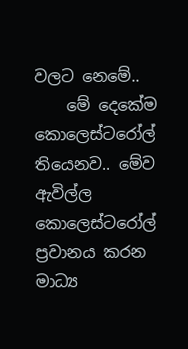වලට නෙමේ..
    මේ දෙකේම කොලෙස්ටරෝල් තියෙනව.. මේව ඇවිල්ල කොලෙස්ටරෝල් ප්‍රවානය කරන මාධ්‍ය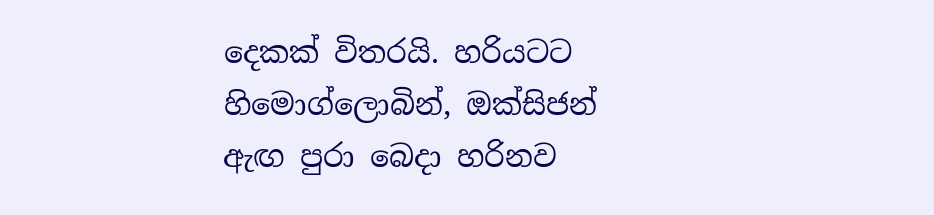දෙකක් විතරයි. හරියටට හිමොග්ලොබින්, ඔක්සිජන් ඇඟ පුරා බෙදා හරිනව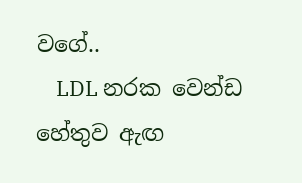වගේ..
    LDL නරක වෙන්ඩ හේතුව ඇඟ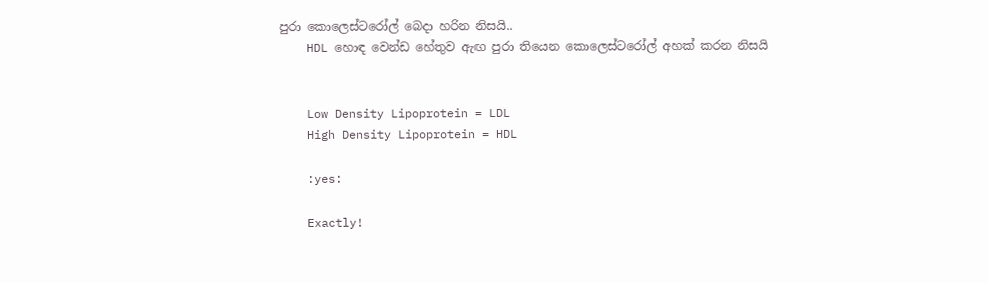පුරා කොලෙස්ටරෝල් බෙදා හරින නිසයි..
    HDL හොඳ වෙන්ඩ හේතුව ඇඟ පුරා තියෙන කොලෙස්ටරෝල් අහක් කරන නිසයි


    Low Density Lipoprotein = LDL
    High Density Lipoprotein = HDL

    :yes:

    Exactly!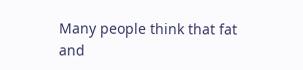Many people think that fat and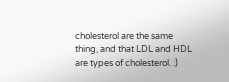cholesterol are the same thing, and that LDL and HDL are types of cholesterol. :)